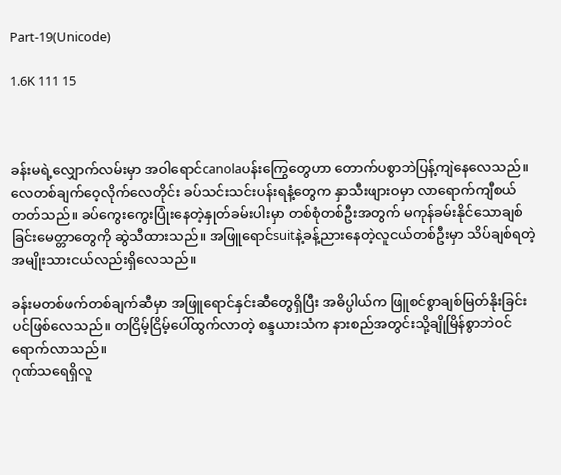Part-19(Unicode)

1.6K 111 15



ခန်းမရဲ့လျှောက်လမ်းမှာ အဝါရောင်canolaပန်းကြွေတွေဟာ တောက်ပစွာဘဲပြန့်ကျဲနေလေသည်။ လေတစ်ချက်ဝေ့လိုက်လေတိုင်း ခပ်သင်းသင်းပန်းရနံ့တွေက နှာသီးဖျားဝမှာ လာရောက်ကျီစယ်တတ်သည်။ ခပ်ကွေးကွေးပြုံးနေတဲ့နှုတ်ခမ်းပါးမှာ တစ်စုံတစ်ဦးအတွက် မကုန်ခမ်းနိုင်သောချစ်ခြင်းမေတ္တာတွေကို ဆွဲသီထားသည်။ အဖြူရောင်suitနဲ့ခန့်ညားနေတဲ့လူငယ်တစ်ဦးမှာ သိပ်ချစ်ရတဲ့အမျိုးသားငယ်လည်းရှိလေသည်။

ခန်းမတစ်ဖက်တစ်ချက်ဆီမှာ အဖြူရောင်နှင်းဆီတွေရှိပြီး အဓိပ္ပါယ်က ဖြူစင်စွာချစ်မြတ်နိုးခြင်းပင်ဖြစ်လေသည်။ တငြိမ့်ငြိမ့်ပေါ်ထွက်လာတဲ့ စန္ဒယားသံက နားစည်အတွင်းသို့ချိုမြိန်စွာဘဲဝင်ရောက်လာသည်။
ဂုဏ်သရေရှိလူ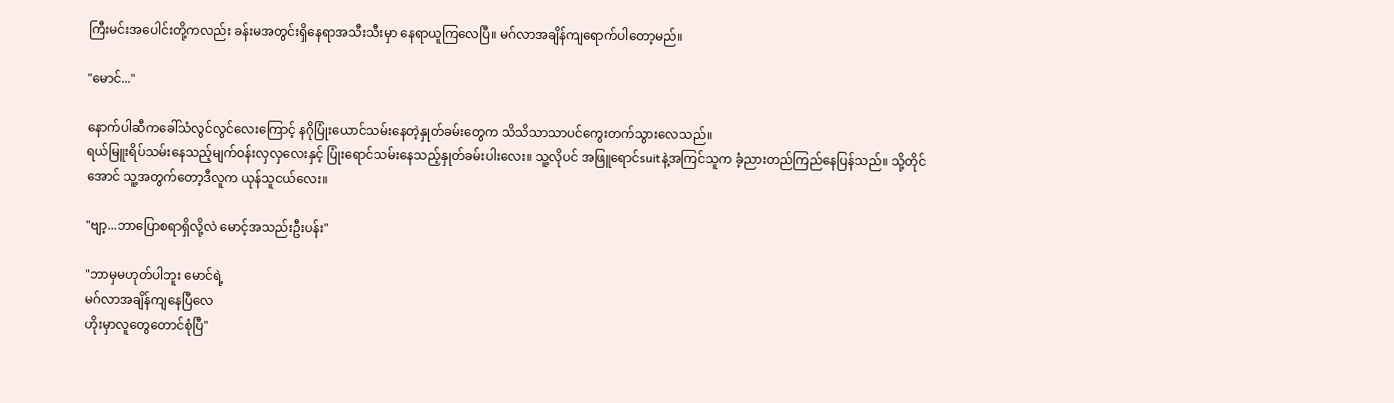ကြီးမင်းအပေါင်းတို့ကလည်း ခန်းမအတွင်းရှိနေရာအသီးသီးမှာ နေရာယူကြလေပြီ။ မဂ်လာအချိန်ကျရောက်ပါတော့မည်။

"မောင်..."

နောက်ပါဆီကခေါ်သံလွင်လွင်လေးကြောင့် နဂိုပြုံးယောင်သမ်းနေတဲ့နှုတ်ခမ်းတွေက သိသိသာသာပင်ကွေးတက်သွားလေသည်။
ရယ်မြူးရိပ်သမ်းနေသည့်မျက်ဝန်းလှလှလေးနှင့် ပြုံးရောင်သမ်းနေသည့်နှုတ်ခမ်းပါးလေး။ သူ့လိုပင် အဖြူရောင်suitနဲ့အကြင်သူက ခံ့ညားတည်ကြည်နေပြန်သည်။ သို့တိုင်အောင် သူ့အတွက်တော့ဒီလူက ယုန်သူငယ်လေး။

"ဗျာ့...ဘာပြောစရာရှိလို့လဲ မောင့်အသည်းဦးပန်း"

"ဘာမှမဟုတ်ပါဘူး မောင်ရဲ့
မဂ်လာအချိန်ကျနေပြီလေ
ဟိုးမှာလူတွေတောင်စုံပြီ"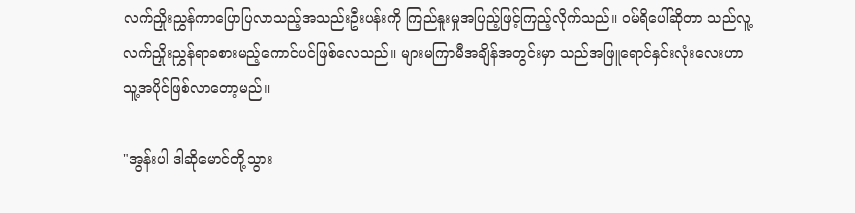လက်ညှိုးညွှန်ကာပြောပြလာသည့်အသည်းဦးပန်းကို ကြည်နူးမှုအပြည့်ဖြင့်ကြည့်လိုက်သည်။ ဝမ်ရိပေါ်ဆိုတာ သည်လူ့လက်ညှိုးညွှန်ရာခစားမည့်ကောင်ပင်ဖြစ်လေသည်။ များမကြာမီအချိန်အတွင်းမှာ သည်အဖြူရောင်နှင်းလုံးလေးဟာ သူ့အပိုင်ဖြစ်လာတော့မည်။

"အွန်းပါ ဒါဆိုမောင်တို့သွား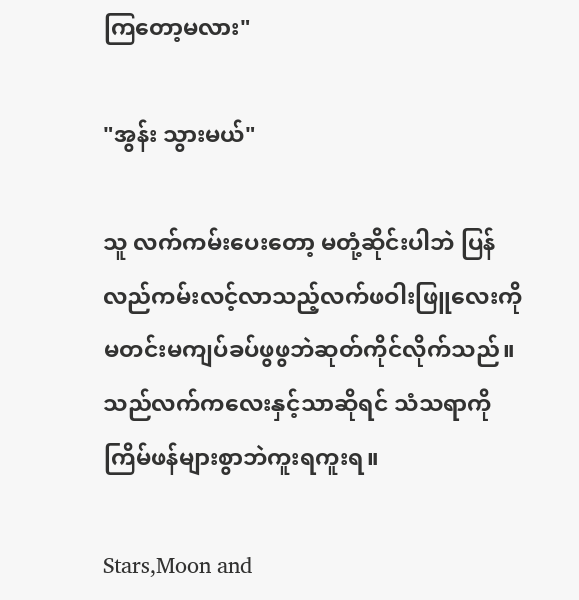ကြတော့မလား"

"အွန်း သွားမယ်"

သူ လက်ကမ်းပေးတော့ မတုံ့ဆိုင်းပါဘဲ ပြန်လည်ကမ်းလင့်လာသည့်လက်ဖဝါးဖြူလေးကို မတင်းမကျပ်ခပ်ဖွဖွဘဲဆုတ်ကိုင်လိုက်သည်။ သည်လက်ကလေးနှင့်သာဆိုရင် သံသရာကိုကြိမ်ဖန်များစွာဘဲကူးရကူးရ။

Stars,Moon and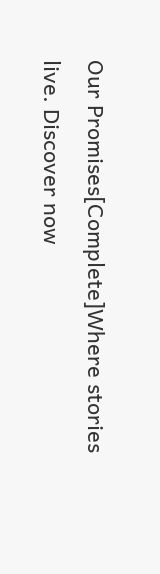Our Promises[Complete]Where stories live. Discover now